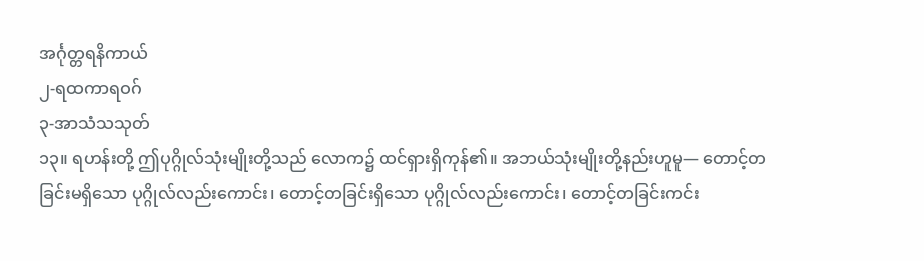အင်္ဂုတ္တရနိကာယ်
၂-ရထကာရဝဂ်
၃-အာသံသသုတ်
၁၃။ ရဟန်းတို့ ဤပုဂ္ဂိုလ်သုံးမျိုးတို့သည် လောက၌ ထင်ရှားရှိကုန်၏။ အဘယ်သုံးမျိုးတို့နည်းဟူမူ— တောင့်တခြင်းမရှိသော ပုဂ္ဂိုလ်လည်းကောင်း၊ တောင့်တခြင်းရှိသော ပုဂ္ဂိုလ်လည်းကောင်း၊ တောင့်တခြင်းကင်း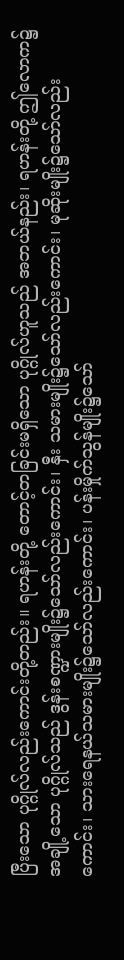ပြီးသော ပုဂ္ဂိုလ်လည်းကောင်းတို့တည်း။ ရဟန်းတို့ တောင့်တခြင်းမရှိသော ပုဂ္ဂိုလ်ဟူသည် အဘယ်နည်း၊ ရဟန်းတို့ ဤလောက၌ အချို့သော ပုဂ္ဂိုလ်သည် ဒွန်းစဏ္ဍားမျိုး၌သော်လည်းကောင်း၊ နှီး သမားမျိုး၌သော်လည်းကောင်း၊ မုဆိုးမျိုး၌သော်လည်းကောင်း၊ သားရေနယ်သမားမျိုး၌သော်လည်းကောင်း၊ ပန်းမှိုက်သွန်မျိုး၌သော်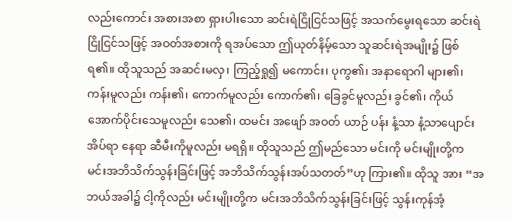လည်းကောင်း အစားအစာ ရှားပါးသော ဆင်းရဲငြိုငြင်သဖြင့် အသက်မွေးရသော ဆင်းရဲငြိုငြင်သဖြင့် အဝတ်အစားကို ရအပ်သော ဤယုတ်နိမ့်သော သူဆင်းရဲအမျိုး၌ ဖြစ်ရ၏။ ထိုသူသည် အဆင်းမလှ၊ ကြည့်ရှု၍ မကောင်း၊ ပုကွ၏၊ အနာရောဂါ များ၏၊ ကန်းမူလည်း ကန်း၏၊ ကောက်မူလည်း ကောက်၏၊ ခြေခွင်မူလည်း ခွင်၏၊ ကိုယ်အောက်ပိုင်းသေမူလည်း သေ၏၊ ထမင်း အဖျော် အဝတ် ယာဉ် ပန်း နံ့သာ နံ့သာပျောင်း အိပ်ရာ နေရာ ဆီမီးကိုမူလည်း မရရှိ။ ထိုသူသည် ဤမည်သော မင်းကို မင်းမျိုးတို့က မင်းအဘိသိက်သွန်းခြင်းဖြင့် အဘိသိက်သွန်းအပ်သတတ်”ဟု ကြား၏။ ထိုသူ အား “အဘယ်အခါ၌ ငါ့ကိုလည်း မင်းမျိုးတို့က မင်းအဘိသိက်သွန်းခြင်းဖြင့် သွန်းကုန်အံ့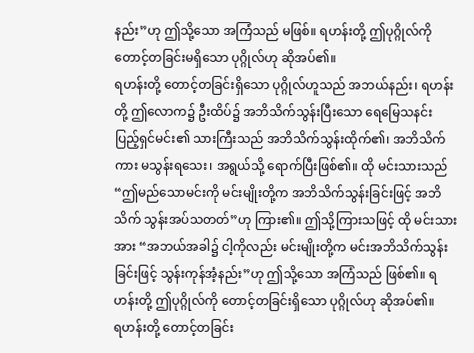နည်း”ဟု ဤသို့သော အကြံသည် မဖြစ်။ ရဟန်းတို့ ဤပုဂ္ဂိုလ်ကို တောင့်တခြင်းမရှိသော ပုဂ္ဂိုလ်ဟု ဆိုအပ်၏။
ရဟန်းတို့ တောင့်တခြင်းရှိသော ပုဂ္ဂိုလ်ဟူသည် အဘယ်နည်း၊ ရဟန်းတို့ ဤလောက၌ ဦးထိပ်၌ အဘိသိက်သွန်းပြီးသော ရေမြေသနင်း ပြည့်ရှင်မင်း၏ သားကြီးသည် အဘိသိက်သွန်းထိုက်၏၊ အဘိသိက်ကား မသွန်းရသေး၊ အရွယ်သို့ ရောက်ပြီးဖြစ်၏။ ထို မင်းသားသည် “ဤမည်သောမင်းကို မင်းမျိုးတို့က အဘိသိက်သွန်းခြင်းဖြင့် အဘိသိက် သွန်းအပ်သတတ်”ဟု ကြား၏။ ဤသို့ကြားသဖြင့် ထို မင်းသားအား “အဘယ်အခါ၌ ငါ့ကိုလည်း မင်းမျိုးတို့က မင်းအဘိသိက်သွန်းခြင်းဖြင့် သွန်းကုန်အံ့နည်း”ဟု ဤသို့သော အကြံသည် ဖြစ်၏။ ရဟန်းတို့ ဤပုဂ္ဂိုလ်ကို တောင့်တခြင်းရှိသော ပုဂ္ဂိုလ်ဟု ဆိုအပ်၏။
ရဟန်းတို့ တောင့်တခြင်း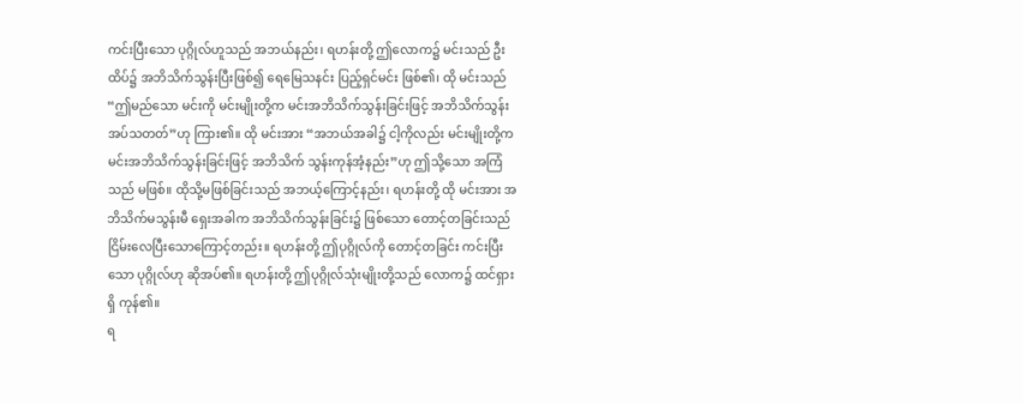ကင်းပြီးသော ပုဂ္ဂိုလ်ဟူသည် အဘယ်နည်း၊ ရဟန်းတို့ ဤလောက၌ မင်းသည် ဦးထိပ်၌ အဘိသိက်သွန်းပြီးဖြစ်၍ ရေမြေသနင်း ပြည့်ရှင်မင်း ဖြစ်၏၊ ထို မင်းသည် “ဤမည်သော မင်းကို မင်းမျိုးတို့က မင်းအဘိသိက်သွန်းခြင်းဖြင့် အဘိသိက်သွန်းအပ်သတတ်”ဟု ကြား၏။ ထို မင်းအား “အဘယ်အခါ၌ ငါ့ကိုလည်း မင်းမျိုးတို့က မင်းအဘိသိက်သွန်းခြင်းဖြင့် အဘိသိက် သွန်းကုန်အံ့နည်း”ဟု ဤသို့သော အကြံသည် မဖြစ်။ ထိုသို့မဖြစ်ခြင်းသည် အဘယ့်ကြောင့်နည်း၊ ရဟန်းတို့ ထို မင်းအား အဘိသိက်မသွန်းမီ ရှေးအခါက အဘိသိက်သွန်းခြင်း၌ ဖြစ်သော တောင့်တခြင်းသည် ငြိမ်းလေပြီးသောကြောင့်တည်း။ ရဟန်းတို့ ဤပုဂ္ဂိုလ်ကို တောင့်တခြင်း ကင်းပြီးသော ပုဂ္ဂိုလ်ဟု ဆိုအပ်၏။ ရဟန်းတို့ ဤပုဂ္ဂိုလ်သုံးမျိုးတို့သည် လောက၌ ထင်ရှားရှိ ကုန်၏။
ရ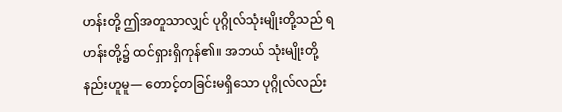ဟန်းတို့ ဤအတူသာလျှင် ပုဂ္ဂိုလ်သုံးမျိုးတို့သည် ရဟန်းတို့၌ ထင်ရှားရှိကုန်၏။ အဘယ် သုံးမျိုးတို့နည်းဟူမူ— တောင့်တခြင်းမရှိသော ပုဂ္ဂိုလ်လည်း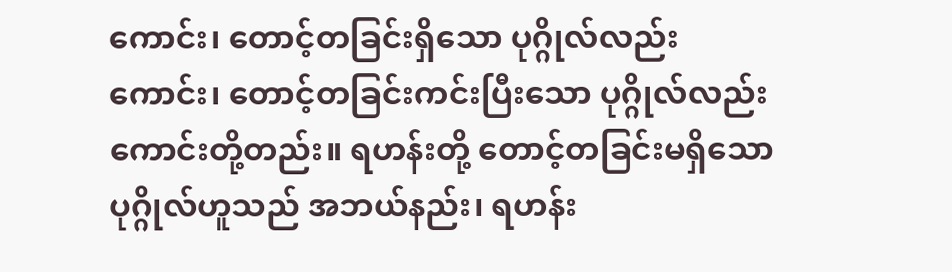ကောင်း၊ တောင့်တခြင်းရှိသော ပုဂ္ဂိုလ်လည်းကောင်း၊ တောင့်တခြင်းကင်းပြီးသော ပုဂ္ဂိုလ်လည်းကောင်းတို့တည်း။ ရဟန်းတို့ တောင့်တခြင်းမရှိသော ပုဂ္ဂိုလ်ဟူသည် အဘယ်နည်း၊ ရဟန်း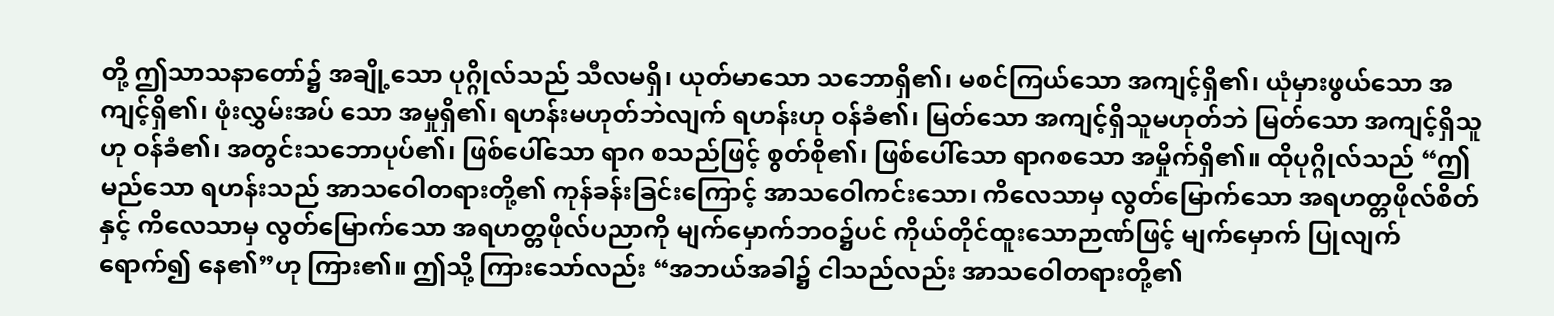တို့ ဤသာသနာတော်၌ အချို့သော ပုဂ္ဂိုလ်သည် သီလမရှိ၊ ယုတ်မာသော သဘောရှိ၏၊ မစင်ကြယ်သော အကျင့်ရှိ၏၊ ယုံမှားဖွယ်သော အကျင့်ရှိ၏၊ ဖုံးလွှမ်းအပ် သော အမှုရှိ၏၊ ရဟန်းမဟုတ်ဘဲလျက် ရဟန်းဟု ဝန်ခံ၏၊ မြတ်သော အကျင့်ရှိသူမဟုတ်ဘဲ မြတ်သော အကျင့်ရှိသူဟု ဝန်ခံ၏၊ အတွင်းသဘောပုပ်၏၊ ဖြစ်ပေါ်သော ရာဂ စသည်ဖြင့် စွတ်စို၏၊ ဖြစ်ပေါ်သော ရာဂစသော အမှိုက်ရှိ၏။ ထိုပုဂ္ဂိုလ်သည် “ဤမည်သော ရဟန်းသည် အာသဝေါတရားတို့၏ ကုန်ခန်းခြင်းကြောင့် အာသဝေါကင်းသော၊ ကိလေသာမှ လွတ်မြောက်သော အရဟတ္တဖိုလ်စိတ်နှင့် ကိလေသာမှ လွတ်မြောက်သော အရဟတ္တဖိုလ်ပညာကို မျက်မှောက်ဘဝ၌ပင် ကိုယ်တိုင်ထူးသောဉာဏ်ဖြင့် မျက်မှောက် ပြုလျက် ရောက်၍ နေ၏”ဟု ကြား၏။ ဤသို့ ကြားသော်လည်း “အဘယ်အခါ၌ ငါသည်လည်း အာသဝေါတရားတို့၏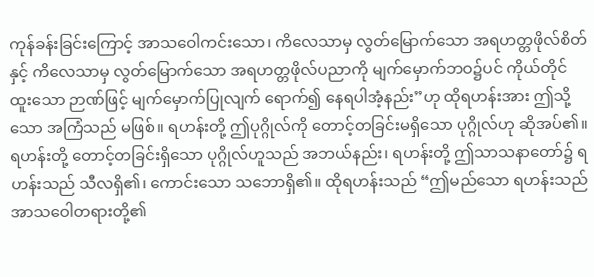ကုန်ခန်းခြင်းကြောင့် အာသဝေါကင်းသော၊ ကိလေသာမှ လွတ်မြောက်သော အရဟတ္တဖိုလ်စိတ်နှင့် ကိလေသာမှ လွတ်မြောက်သော အရဟတ္တဖိုလ်ပညာကို မျက်မှောက်ဘဝ၌ပင် ကိုယ်တိုင်ထူးသော ဉာဏ်ဖြင့် မျက်မှောက်ပြုလျက် ရောက်၍ နေရပါအံ့နည်း”ဟု ထိုရဟန်းအား ဤသို့ သော အကြံသည် မဖြစ်။ ရဟန်းတို့ ဤပုဂ္ဂိုလ်ကို တောင့်တခြင်းမရှိသော ပုဂ္ဂိုလ်ဟု ဆိုအပ်၏။
ရဟန်းတို့ တောင့်တခြင်းရှိသော ပုဂ္ဂိုလ်ဟူသည် အဘယ်နည်း၊ ရဟန်းတို့ ဤသာသနာတော်၌ ရဟန်းသည် သီလရှိ၏၊ ကောင်းသော သဘောရှိ၏။ ထိုရဟန်းသည် “ဤမည်သော ရဟန်းသည် အာသဝေါတရားတို့၏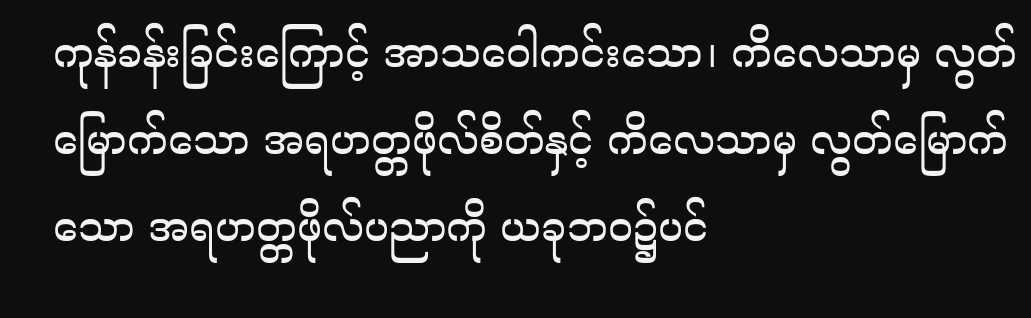ကုန်ခန်းခြင်းကြောင့် အာသဝေါကင်းသော၊ ကိလေသာမှ လွတ်မြောက်သော အရဟတ္တဖိုလ်စိတ်နှင့် ကိလေသာမှ လွတ်မြောက်သော အရဟတ္တဖိုလ်ပညာကို ယခုဘဝ၌ပင်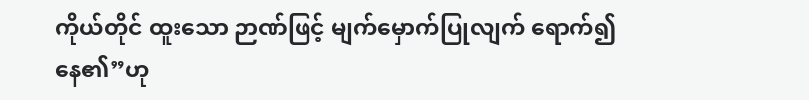ကိုယ်တိုင် ထူးသော ဉာဏ်ဖြင့် မျက်မှောက်ပြုလျက် ရောက်၍ နေ၏”ဟု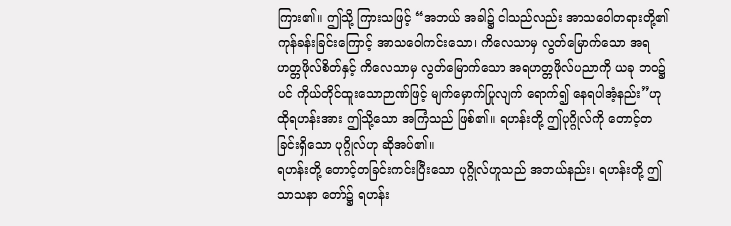ကြား၏။ ဤသို့ ကြားသဖြင့် “အဘယ် အခါ၌ ငါသည်လည်း အာသဝေါတရားတို့၏ ကုန်ခန်းခြင်းကြောင့် အာသဝေါကင်းသော၊ ကိလေသာမှ လွတ်မြောက်သော အရဟတ္တဖိုလ်စိတ်နှင့် ကိလေသာမှ လွတ်မြောက်သော အရဟတ္တဖိုလ်ပညာကို ယခု ဘဝ၌ပင် ကိုယ်တိုင်ထူးသောဉာဏ်ဖြင့် မျက်မှောက်ပြုလျက် ရောက်၍ နေရပါအံ့နည်း”ဟု ထိုရဟန်းအား ဤသို့သော အကြံသည် ဖြစ်၏။ ရဟန်းတို့ ဤပုဂ္ဂိုလ်ကို တောင့်တခြင်းရှိသော ပုဂ္ဂိုလ်ဟု ဆိုအပ်၏။
ရဟန်းတို့ တောင့်တခြင်းကင်းပြီးသော ပုဂ္ဂိုလ်ဟူသည် အဘယ်နည်း၊ ရဟန်းတို့ ဤသာသနာ တော်၌ ရဟန်း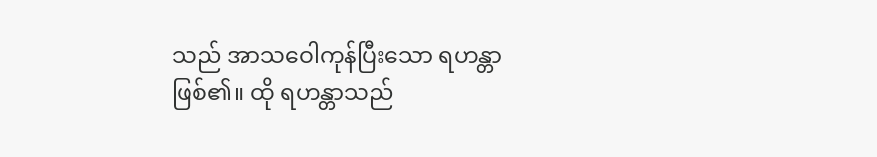သည် အာသဝေါကုန်ပြီးသော ရဟန္တာ ဖြစ်၏။ ထို ရဟန္တာသည်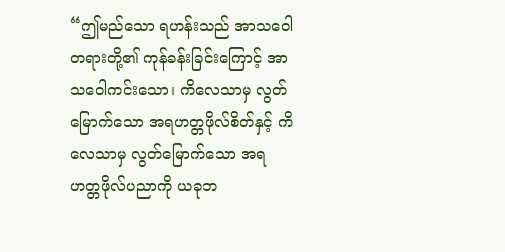“ဤမည်သော ရဟန်းသည် အာသဝေါတရားတို့၏ ကုန်ခန်းခြင်းကြောင့် အာသဝေါကင်းသော၊ ကိလေသာမှ လွတ်မြောက်သော အရဟတ္တဖိုလ်စိတ်နှင့် ကိလေသာမှ လွတ်မြောက်သော အရဟတ္တဖိုလ်ပညာကို ယခုဘ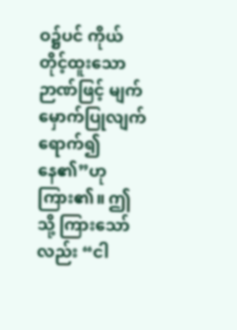ဝ၌ပင် ကိုယ်တိုင့်ထူးသောဉာဏ်ဖြင့် မျက်မှောက်ပြုလျက် ရောက်၍ နေ၏”ဟု ကြား၏။ ဤသို့ ကြားသော်လည်း “ငါ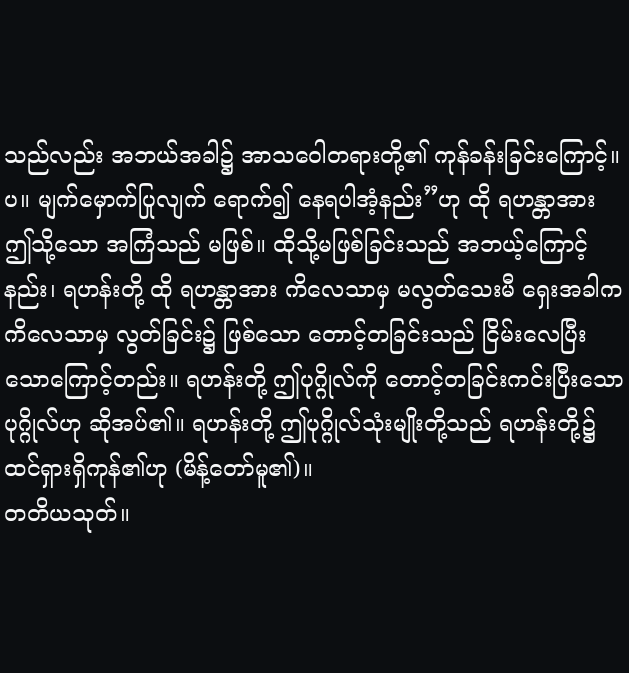သည်လည်း အဘယ်အခါ၌ အာသဝေါတရားတို့၏ ကုန်ခန်းခြင်းကြောင့်။ပ။ မျက်မှောက်ပြုလျက် ရောက်၍ နေရပါအံ့နည်း”ဟု ထို ရဟန္တာအား ဤသို့သော အကြံသည် မဖြစ်။ ထိုသို့မဖြစ်ခြင်းသည် အဘယ့်ကြောင့်နည်း၊ ရဟန်းတို့ ထို ရဟန္တာအား ကိလေသာမှ မလွတ်သေးမီ ရှေးအခါက ကိလေသာမှ လွတ်ခြင်း၌ ဖြစ်သော တောင့်တခြင်းသည် ငြိမ်းလေပြီးသောကြောင့်တည်း။ ရဟန်းတို့ ဤပုဂ္ဂိုလ်ကို တောင့်တခြင်းကင်းပြီးသော ပုဂ္ဂိုလ်ဟု ဆိုအပ်၏။ ရဟန်းတို့ ဤပုဂ္ဂိုလ်သုံးမျိုးတို့သည် ရဟန်းတို့၌ ထင်ရှားရှိကုန်၏ဟု (မိန့်တော်မူ၏)။
တတိယသုတ်။